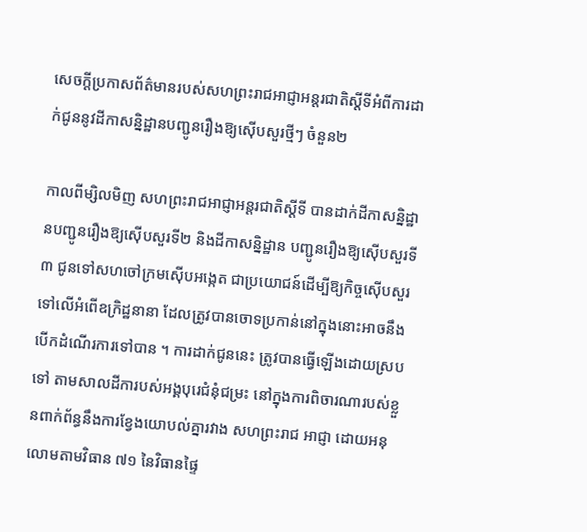សេចក្ដីប្រកាសព័ត៌មានរបស់សហព្រះរាជអាជ្ញាអន្ដរជាតិស្ដីទីអំពីការដាក់ជូននូវដីកាសន្និដ្ឋានបញ្ជូនរឿងឱ្យស៊ើបសួរថ្មីៗ ចំនួន២

កាលពីម្សិលមិញ សហព្រះរាជអាជ្ញាអន្ដរជាតិស្ដីទី បានដាក់ដីកាសន្និដ្ឋានបញ្ជូនរឿងឱ្យស៊ើបសួរទី២ និងដីកាសន្និដ្ឋាន បញ្ជូនរឿងឱ្យស៊ើបសួរទី៣ ជូនទៅសហចៅក្រមស៊ើបអង្កេត ជាប្រយោជន៍ដើម្បីឱ្យកិច្ចស៊ើបសួរទៅលើអំពើឧក្រិដ្ឋនានា ដែលត្រូវបានចោទប្រកាន់នៅក្នុងនោះអាចនឹងបើកដំណើរការទៅបាន ។ ការដាក់ជូននេះ ត្រូវបានធ្វើឡើងដោយស្របទៅ តាមសាលដីការបស់អង្គបុរេជំនុំជម្រះ នៅក្នុងការពិចារណារបស់ខ្លួនពាក់ព័ន្ធនឹងការខ្វែងយោបល់គ្នារវាង សហព្រះរាជ អាជ្ញា ដោយអនុលោមតាមវិធាន ៧១ នៃវិធានផ្ទៃ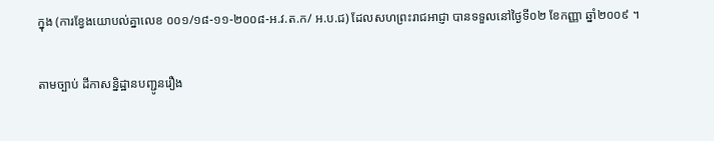ក្នុង (ការខ្វែងយោបល់គ្នាលេខ ០០១/១៨-១១-២០០៨-អ.វ.ត.ក/ អ.ប.ជ) ដែលសហព្រះរាជអាជ្ញា បានទទួលនៅថ្ងៃទី០២ ខែកញ្ញា ឆ្នាំ២០០៩ ។

តាមច្បាប់ ដីកាសន្និដ្ឋានបញ្ជូនរឿង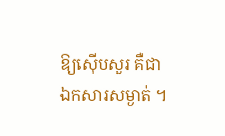ឱ្យស៊ើបសួរ គឺជាឯកសារសម្ងាត់ ។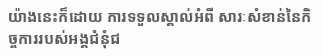យ៉ាងនេះក៏ដោយ ការទទួលស្គាល់អំពី សារៈសំខាន់នៃកិច្ចការរបស់អង្គជំនុំជ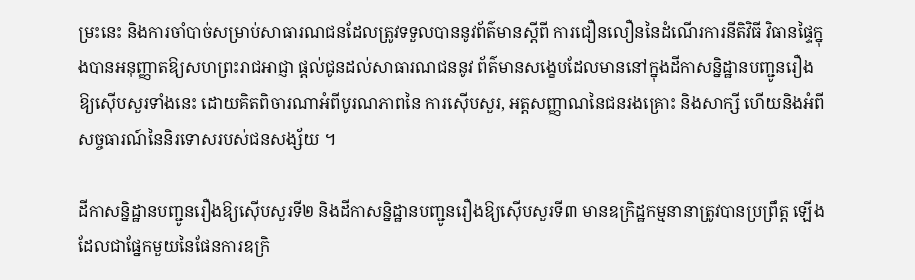ម្រះនេះ និងការចាំបាច់សម្រាប់សាធារណជនដែលត្រូវទទួលបាននូវព័ត៌មានស្ដីពី ការជឿនលឿននៃដំណើរការនីតិវិធី វិធានផ្ទៃក្នុងបានអនុញ្ញាតឱ្យសហព្រះរាជអាជ្ញា ផ្ដល់ជូនដល់សាធារណជននូវ ព័ត៌មានសង្ខេបដែលមាននៅក្នុងដីកាសន្និដ្ឋានបញ្ជូនរឿងឱ្យស៊ើបសួរទាំងនេះ ដោយគិតពិចារណាអំពីបូរណភាពនៃ ការស៊ើបសួរ, អត្ដសញ្ញាណនៃជនរងគ្រោះ និងសាក្សី ហើយនិងអំពីសច្ចធារណ៍នៃនិរទោសរបស់ជនសង្ស័យ ។

ដីកាសន្និដ្ឋានបញ្ជូនរឿងឱ្យស៊ើបសួរទី២ និងដីកាសន្និដ្ឋានបញ្ជូនរឿងឱ្យស៊ើបសួរទី៣ មានឧក្រិដ្ឋកម្មនានាត្រូវបានប្រព្រឹត្ដ ឡើងដែលជាផ្នែកមួយនៃផែនការឧក្រិ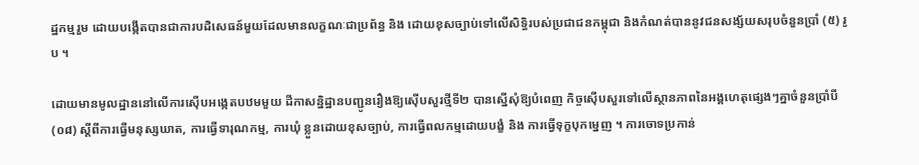ដ្ឋកម្មរួម ដោយបង្កើតបានជាការបដិសេធន៍មួយដែលមានលក្ខណៈជាប្រព័ន្ធ និង ដោយខុសច្បាប់ទៅលើសិទ្ធិរបស់ប្រជាជនកម្ពុជា និងកំណត់បាននូវជនសង្ស័យសរុបចំនួនប្រាំ (៥) រូប ។

ដោយមានមូលដ្ឋាននៅលើការស៊ើបអង្កេតបឋមមួយ ដីកាសន្និដ្ឋានបញ្ជូនរឿងឱ្យស៊ើបសួរថ្មីទី២ បានស្នើសុំឱ្យបំពេញ កិច្ចស៊ើបសួរទៅលើស្ថានភាពនៃអង្គហេតុផ្សេងៗគ្នាចំនួនប្រាំបី(០៨) ស្ដីពីការធ្វើមនុស្សឃាត, ការធ្វើទារុណកម្ម, ការឃុំ ខ្លួនដោយខុសច្បាប់, ការធ្វើពលកម្មដោយបង្ខំ និង ការធ្វើទុក្ខបុកម្នេញ ។ ការចោទប្រកាន់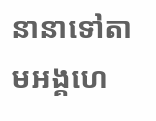នានាទៅតាមអង្គហេ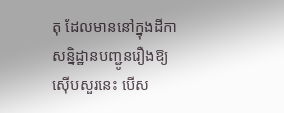តុ ដែលមាននៅក្នុងដីកាសន្និដ្ឋានបញ្ជូនរឿងឱ្យស៊ើបសួរនេះ បើស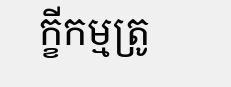ក្ខីកម្មត្រូ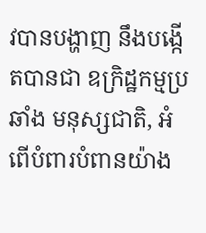វបានបង្ហាញ នឹងបង្កើតបានជា ឧក្រិដ្ឋកម្មប្រឆាំង មនុស្សជាតិ, អំពើបំពារបំពានយ៉ាង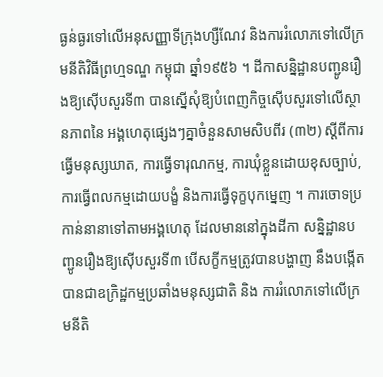ធ្ងន់ធ្ងរទៅលើអនុសញ្ញាទីក្រុងហ្សឺណែវ និងការរំលោភទៅលើក្រមនីតិវិធីព្រហ្មទណ្ឌ កម្ពុជា ឆ្នាំ១៩៥៦ ។ ដីកាសន្និដ្ឋានបញ្ជូនរឿងឱ្យស៊ើបសួរទី៣ បានស្នើសុំឱ្យបំពេញកិច្ចស៊ើបសួរទៅលើស្ថានភាពនៃ អង្គហេតុផ្សេងៗគ្នាចំនួនសាមសិបពីរ (៣២) ស្ដីពីការធ្វើមនុស្សឃាត, ការធ្វើទារុណកម្ម, ការឃុំខ្លួនដោយខុសច្បាប់, ការធ្វើពលកម្មដោយបង្ខំ និងការធ្វើទុក្ខបុកម្នេញ ។ ការចោទប្រកាន់នានាទៅតាមអង្គហេតុ ដែលមាននៅក្នុងដីកា សន្និដ្ឋានបញ្ជូនរឿងឱ្យស៊ើបសួរទី៣ បើសក្ខីកម្មត្រូវបានបង្ហាញ នឹងបង្កើតបានជាឧក្រិដ្ឋកម្មប្រឆាំងមនុស្សជាតិ និង ការរំលោភទៅលើក្រមនីតិ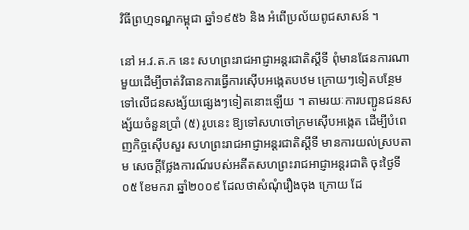វិធីព្រហ្មទណ្ឌកម្ពុជា ឆ្នាំ១៩៥៦ និង អំពើប្រល័យពូជសាសន៍ ។

នៅ អ.វ.ត.ក នេះ សហព្រះរាជអាជ្ញាអន្ដរជាតិស្ដីទី ពុំមានផែនការណាមួយដើម្បីចាត់វិធានការធ្វើការស៊ើបអង្កេតបឋម ក្រោយៗទៀតបន្ថែមទៅលើជនសង្ស័យផ្សេងៗទៀតនោះឡើយ ។ តាមរយៈការបញ្ជូនជនសង្ស័យចំនួនប្រាំ (៥) រូបនេះ ឱ្យទៅសហចៅក្រមស៊ើបអង្កេត ដើម្បីបំពេញកិច្ចស៊ើបសួរ សហព្រះរាជអាជ្ញាអន្ដរជាតិស្ដីទី មានការយល់ស្របតាម សេចក្ដីថ្លែងការណ៍របស់អតីតសហព្រះរាជអាជ្ញាអន្ដរជាតិ ចុះថ្ងៃទី០៥ ខែមករា ឆ្នាំ២០០៩ ដែលថាសំណុំរឿងចុង ក្រោយ ដែ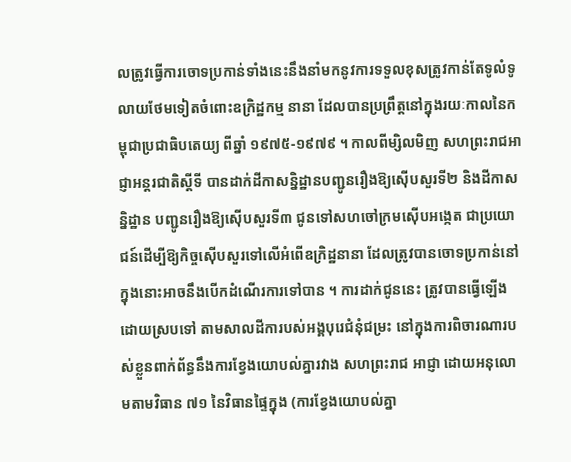លត្រូវធ្វើការចោទប្រកាន់ទាំងនេះនឹងនាំមកនូវការទទួលខុសត្រូវកាន់តែទូលំទូលាយថែមទៀតចំពោះឧក្រិដ្ឋកម្ម នានា ដែលបានប្រព្រឹត្ដនៅក្នុងរយៈកាលនៃកម្ពុជាប្រជាធិបតេយ្យ ពីឆ្នាំ ១៩៧៥-១៩៧៩ ។ កាលពីម្សិលមិញ សហព្រះរាជអាជ្ញាអន្ដរជាតិស្ដីទី បានដាក់ដីកាសន្និដ្ឋានបញ្ជូនរឿងឱ្យស៊ើបសួរទី២ និងដីកាសន្និដ្ឋាន បញ្ជូនរឿងឱ្យស៊ើបសួរទី៣ ជូនទៅសហចៅក្រមស៊ើបអង្កេត ជាប្រយោជន៍ដើម្បីឱ្យកិច្ចស៊ើបសួរទៅលើអំពើឧក្រិដ្ឋនានា ដែលត្រូវបានចោទប្រកាន់នៅក្នុងនោះអាចនឹងបើកដំណើរការទៅបាន ។ ការដាក់ជូននេះ ត្រូវបានធ្វើឡើងដោយស្របទៅ តាមសាលដីការបស់អង្គបុរេជំនុំជម្រះ នៅក្នុងការពិចារណារបស់ខ្លួនពាក់ព័ន្ធនឹងការខ្វែងយោបល់គ្នារវាង សហព្រះរាជ អាជ្ញា ដោយអនុលោមតាមវិធាន ៧១ នៃវិធានផ្ទៃក្នុង (ការខ្វែងយោបល់គ្នា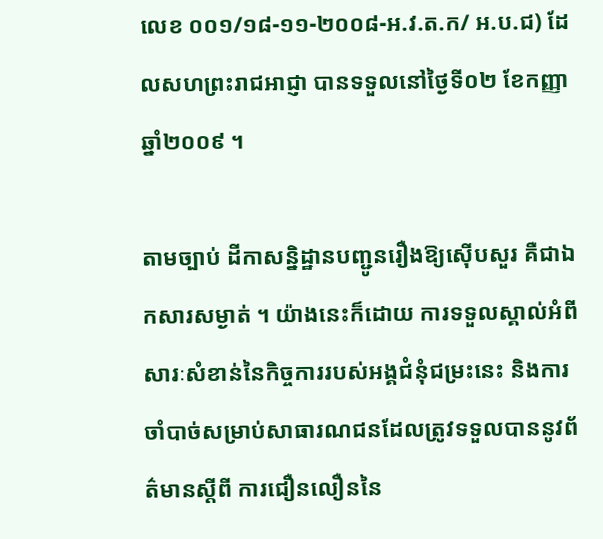លេខ ០០១/១៨-១១-២០០៨-អ.វ.ត.ក/ អ.ប.ជ) ដែលសហព្រះរាជអាជ្ញា បានទទួលនៅថ្ងៃទី០២ ខែកញ្ញា ឆ្នាំ២០០៩ ។

តាមច្បាប់ ដីកាសន្និដ្ឋានបញ្ជូនរឿងឱ្យស៊ើបសួរ គឺជាឯកសារសម្ងាត់ ។ យ៉ាងនេះក៏ដោយ ការទទួលស្គាល់អំពី សារៈសំខាន់នៃកិច្ចការរបស់អង្គជំនុំជម្រះនេះ និងការចាំបាច់សម្រាប់សាធារណជនដែលត្រូវទទួលបាននូវព័ត៌មានស្ដីពី ការជឿនលឿននៃ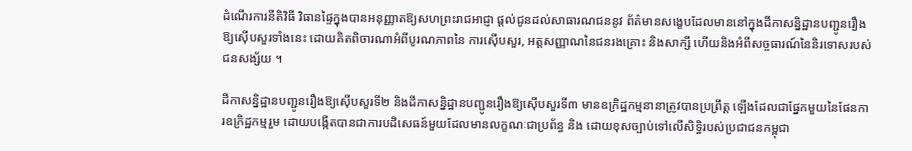ដំណើរការនីតិវិធី វិធានផ្ទៃក្នុងបានអនុញ្ញាតឱ្យសហព្រះរាជអាជ្ញា ផ្ដល់ជូនដល់សាធារណជននូវ ព័ត៌មានសង្ខេបដែលមាននៅក្នុងដីកាសន្និដ្ឋានបញ្ជូនរឿងឱ្យស៊ើបសួរទាំងនេះ ដោយគិតពិចារណាអំពីបូរណភាពនៃ ការស៊ើបសួរ, អត្ដសញ្ញាណនៃជនរងគ្រោះ និងសាក្សី ហើយនិងអំពីសច្ចធារណ៍នៃនិរទោសរបស់ជនសង្ស័យ ។

ដីកាសន្និដ្ឋានបញ្ជូនរឿងឱ្យស៊ើបសួរទី២ និងដីកាសន្និដ្ឋានបញ្ជូនរឿងឱ្យស៊ើបសួរទី៣ មានឧក្រិដ្ឋកម្មនានាត្រូវបានប្រព្រឹត្ដ ឡើងដែលជាផ្នែកមួយនៃផែនការឧក្រិដ្ឋកម្មរួម ដោយបង្កើតបានជាការបដិសេធន៍មួយដែលមានលក្ខណៈជាប្រព័ន្ធ និង ដោយខុសច្បាប់ទៅលើសិទ្ធិរបស់ប្រជាជនកម្ពុជា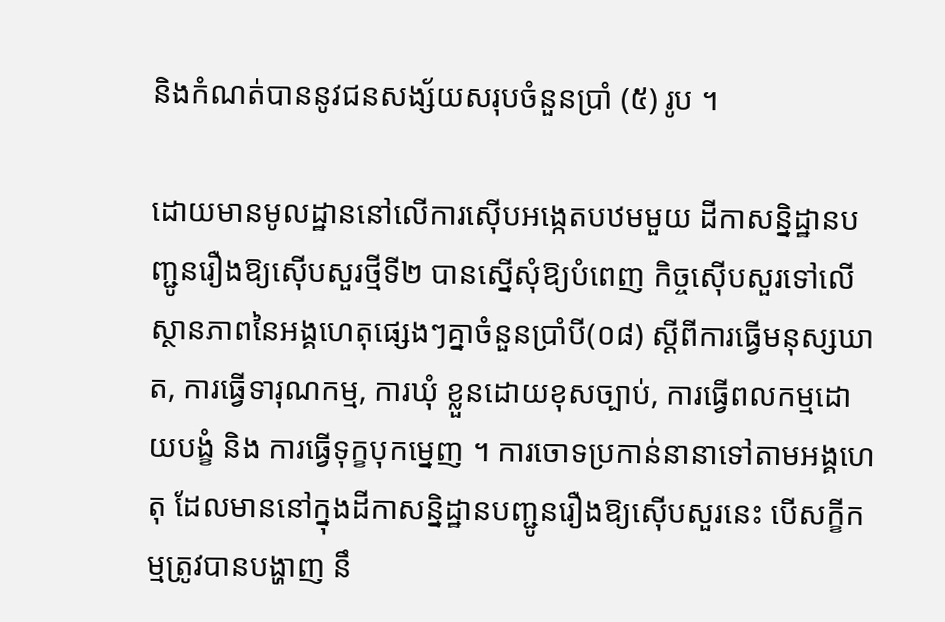និងកំណត់បាននូវជនសង្ស័យសរុបចំនួនប្រាំ (៥) រូប ។

ដោយមានមូលដ្ឋាននៅលើការស៊ើបអង្កេតបឋមមួយ ដីកាសន្និដ្ឋានបញ្ជូនរឿងឱ្យស៊ើបសួរថ្មីទី២ បានស្នើសុំឱ្យបំពេញ កិច្ចស៊ើបសួរទៅលើស្ថានភាពនៃអង្គហេតុផ្សេងៗគ្នាចំនួនប្រាំបី(០៨) ស្ដីពីការធ្វើមនុស្សឃាត, ការធ្វើទារុណកម្ម, ការឃុំ ខ្លួនដោយខុសច្បាប់, ការធ្វើពលកម្មដោយបង្ខំ និង ការធ្វើទុក្ខបុកម្នេញ ។ ការចោទប្រកាន់នានាទៅតាមអង្គហេតុ ដែលមាននៅក្នុងដីកាសន្និដ្ឋានបញ្ជូនរឿងឱ្យស៊ើបសួរនេះ បើសក្ខីកម្មត្រូវបានបង្ហាញ នឹ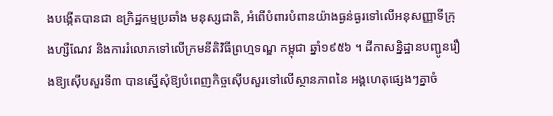ងបង្កើតបានជា ឧក្រិដ្ឋកម្មប្រឆាំង មនុស្សជាតិ, អំពើបំពារបំពានយ៉ាងធ្ងន់ធ្ងរទៅលើអនុសញ្ញាទីក្រុងហ្សឺណែវ និងការរំលោភទៅលើក្រមនីតិវិធីព្រហ្មទណ្ឌ កម្ពុជា ឆ្នាំ១៩៥៦ ។ ដីកាសន្និដ្ឋានបញ្ជូនរឿងឱ្យស៊ើបសួរទី៣ បានស្នើសុំឱ្យបំពេញកិច្ចស៊ើបសួរទៅលើស្ថានភាពនៃ អង្គហេតុផ្សេងៗគ្នាចំ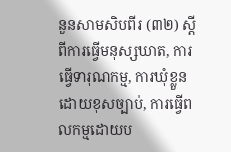នួនសាមសិបពីរ (៣២) ស្ដីពីការធ្វើមនុស្សឃាត, ការធ្វើទារុណកម្ម, ការឃុំខ្លួនដោយខុសច្បាប់, ការធ្វើពលកម្មដោយប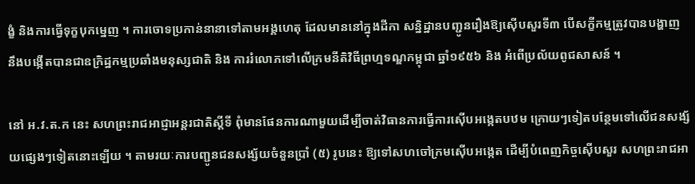ង្ខំ និងការធ្វើទុក្ខបុកម្នេញ ។ ការចោទប្រកាន់នានាទៅតាមអង្គហេតុ ដែលមាននៅក្នុងដីកា សន្និដ្ឋានបញ្ជូនរឿងឱ្យស៊ើបសួរទី៣ បើសក្ខីកម្មត្រូវបានបង្ហាញ នឹងបង្កើតបានជាឧក្រិដ្ឋកម្មប្រឆាំងមនុស្សជាតិ និង ការរំលោភទៅលើក្រមនីតិវិធីព្រហ្មទណ្ឌកម្ពុជា ឆ្នាំ១៩៥៦ និង អំពើប្រល័យពូជសាសន៍ ។

នៅ អ.វ.ត.ក នេះ សហព្រះរាជអាជ្ញាអន្ដរជាតិស្ដីទី ពុំមានផែនការណាមួយដើម្បីចាត់វិធានការធ្វើការស៊ើបអង្កេតបឋម ក្រោយៗទៀតបន្ថែមទៅលើជនសង្ស័យផ្សេងៗទៀតនោះឡើយ ។ តាមរយៈការបញ្ជូនជនសង្ស័យចំនួនប្រាំ (៥) រូបនេះ ឱ្យទៅសហចៅក្រមស៊ើបអង្កេត ដើម្បីបំពេញកិច្ចស៊ើបសួរ សហព្រះរាជអា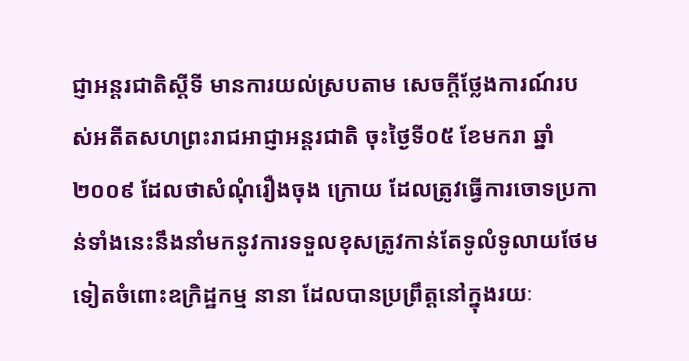ជ្ញាអន្ដរជាតិស្ដីទី មានការយល់ស្របតាម សេចក្ដីថ្លែងការណ៍របស់អតីតសហព្រះរាជអាជ្ញាអន្ដរជាតិ ចុះថ្ងៃទី០៥ ខែមករា ឆ្នាំ២០០៩ ដែលថាសំណុំរឿងចុង ក្រោយ ដែលត្រូវធ្វើការចោទប្រកាន់ទាំងនេះនឹងនាំមកនូវការទទួលខុសត្រូវកាន់តែទូលំទូលាយថែមទៀតចំពោះឧក្រិដ្ឋកម្ម នានា ដែលបានប្រព្រឹត្ដនៅក្នុងរយៈ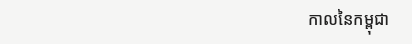កាលនៃកម្ពុជា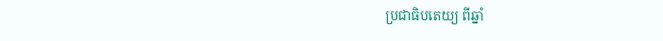ប្រជាធិបតេយ្យ ពីឆ្នាំ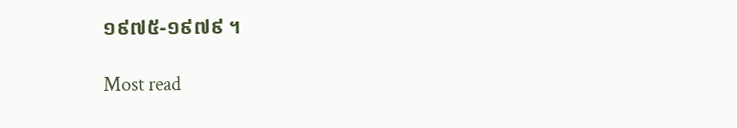១៩៧៥-១៩៧៩ ។

Most read